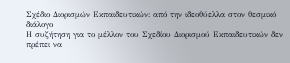Σχέδιο Διορισμών Εκπαιδευτικών: από την ιδεοθύελλα στον θεσμικό διάλογο
Η συζήτηση για το μέλλον του Σχεδίου Διορισμού Εκπαιδευτικών δεν πρέπει να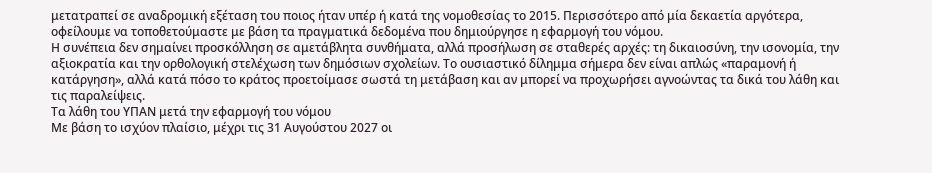μετατραπεί σε αναδρομική εξέταση του ποιος ήταν υπέρ ή κατά της νομοθεσίας το 2015. Περισσότερο από μία δεκαετία αργότερα, οφείλουμε να τοποθετούμαστε με βάση τα πραγματικά δεδομένα που δημιούργησε η εφαρμογή του νόμου.
Η συνέπεια δεν σημαίνει προσκόλληση σε αμετάβλητα συνθήματα, αλλά προσήλωση σε σταθερές αρχές: τη δικαιοσύνη, την ισονομία, την αξιοκρατία και την ορθολογική στελέχωση των δημόσιων σχολείων. Το ουσιαστικό δίλημμα σήμερα δεν είναι απλώς «παραμονή ή κατάργηση», αλλά κατά πόσο το κράτος προετοίμασε σωστά τη μετάβαση και αν μπορεί να προχωρήσει αγνοώντας τα δικά του λάθη και τις παραλείψεις.
Τα λάθη του ΥΠΑΝ μετά την εφαρμογή του νόμου
Με βάση το ισχύον πλαίσιο, μέχρι τις 31 Αυγούστου 2027 οι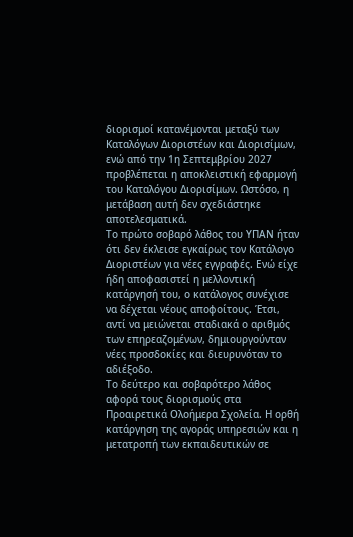διορισμοί κατανέμονται μεταξύ των Καταλόγων Διοριστέων και Διορισίμων, ενώ από την 1η Σεπτεμβρίου 2027 προβλέπεται η αποκλειστική εφαρμογή του Καταλόγου Διορισίμων. Ωστόσο, η μετάβαση αυτή δεν σχεδιάστηκε αποτελεσματικά.
Το πρώτο σοβαρό λάθος του ΥΠΑΝ ήταν ότι δεν έκλεισε εγκαίρως τον Κατάλογο Διοριστέων για νέες εγγραφές. Ενώ είχε ήδη αποφασιστεί η μελλοντική κατάργησή του, ο κατάλογος συνέχισε να δέχεται νέους αποφοίτους. Έτσι, αντί να μειώνεται σταδιακά ο αριθμός των επηρεαζομένων, δημιουργούνταν νέες προσδοκίες και διευρυνόταν το αδιέξοδο.
Το δεύτερο και σοβαρότερο λάθος αφορά τους διορισμούς στα Προαιρετικά Ολοήμερα Σχολεία. Η ορθή κατάργηση της αγοράς υπηρεσιών και η μετατροπή των εκπαιδευτικών σε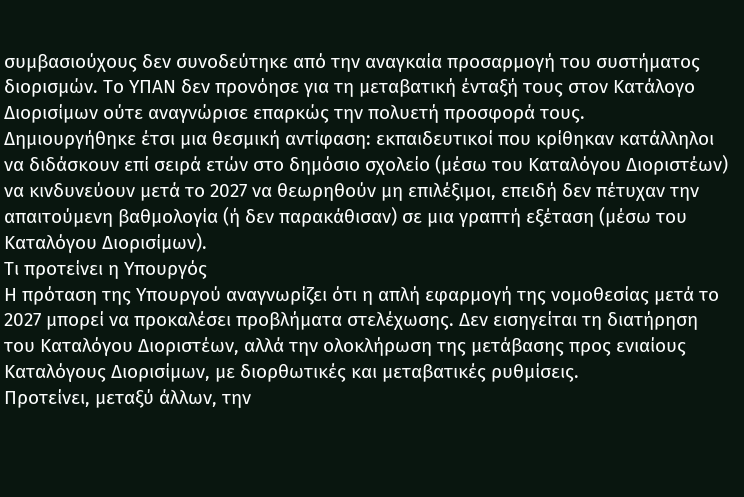συμβασιούχους δεν συνοδεύτηκε από την αναγκαία προσαρμογή του συστήματος διορισμών. Το ΥΠΑΝ δεν προνόησε για τη μεταβατική ένταξή τους στον Κατάλογο Διορισίμων ούτε αναγνώρισε επαρκώς την πολυετή προσφορά τους.
Δημιουργήθηκε έτσι μια θεσμική αντίφαση: εκπαιδευτικοί που κρίθηκαν κατάλληλοι να διδάσκουν επί σειρά ετών στο δημόσιο σχολείο (μέσω του Καταλόγου Διοριστέων) να κινδυνεύουν μετά το 2027 να θεωρηθούν μη επιλέξιμοι, επειδή δεν πέτυχαν την απαιτούμενη βαθμολογία (ή δεν παρακάθισαν) σε μια γραπτή εξέταση (μέσω του Καταλόγου Διορισίμων).
Τι προτείνει η Υπουργός
Η πρόταση της Υπουργού αναγνωρίζει ότι η απλή εφαρμογή της νομοθεσίας μετά το 2027 μπορεί να προκαλέσει προβλήματα στελέχωσης. Δεν εισηγείται τη διατήρηση του Καταλόγου Διοριστέων, αλλά την ολοκλήρωση της μετάβασης προς ενιαίους Καταλόγους Διορισίμων, με διορθωτικές και μεταβατικές ρυθμίσεις.
Προτείνει, μεταξύ άλλων, την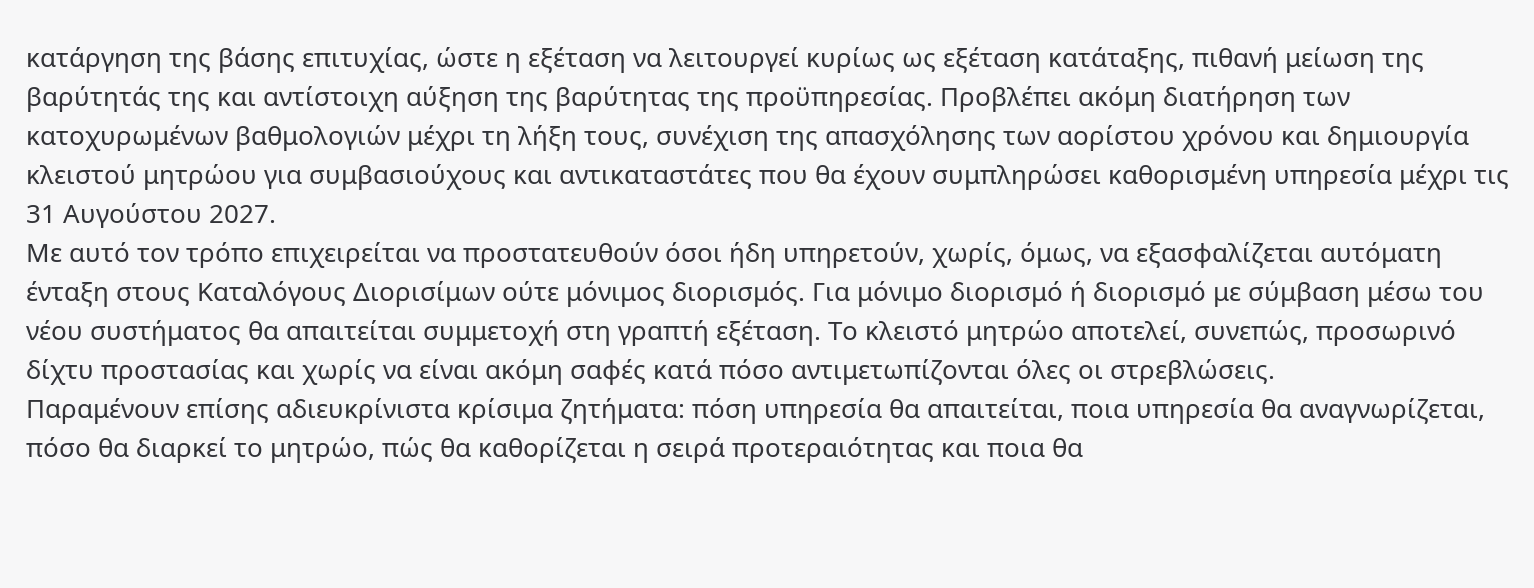κατάργηση της βάσης επιτυχίας, ώστε η εξέταση να λειτουργεί κυρίως ως εξέταση κατάταξης, πιθανή μείωση της βαρύτητάς της και αντίστοιχη αύξηση της βαρύτητας της προϋπηρεσίας. Προβλέπει ακόμη διατήρηση των κατοχυρωμένων βαθμολογιών μέχρι τη λήξη τους, συνέχιση της απασχόλησης των αορίστου χρόνου και δημιουργία κλειστού μητρώου για συμβασιούχους και αντικαταστάτες που θα έχουν συμπληρώσει καθορισμένη υπηρεσία μέχρι τις 31 Αυγούστου 2027.
Με αυτό τον τρόπο επιχειρείται να προστατευθούν όσοι ήδη υπηρετούν, χωρίς, όμως, να εξασφαλίζεται αυτόματη ένταξη στους Καταλόγους Διορισίμων ούτε μόνιμος διορισμός. Για μόνιμο διορισμό ή διορισμό με σύμβαση μέσω του νέου συστήματος θα απαιτείται συμμετοχή στη γραπτή εξέταση. Το κλειστό μητρώο αποτελεί, συνεπώς, προσωρινό δίχτυ προστασίας και χωρίς να είναι ακόμη σαφές κατά πόσο αντιμετωπίζονται όλες οι στρεβλώσεις.
Παραμένουν επίσης αδιευκρίνιστα κρίσιμα ζητήματα: πόση υπηρεσία θα απαιτείται, ποια υπηρεσία θα αναγνωρίζεται, πόσο θα διαρκεί το μητρώο, πώς θα καθορίζεται η σειρά προτεραιότητας και ποια θα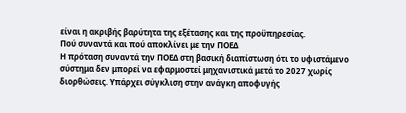είναι η ακριβής βαρύτητα της εξέτασης και της προϋπηρεσίας.
Πού συναντά και πού αποκλίνει με την ΠΟΕΔ
Η πρόταση συναντά την ΠΟΕΔ στη βασική διαπίστωση ότι το υφιστάμενο σύστημα δεν μπορεί να εφαρμοστεί μηχανιστικά μετά το 2027 χωρίς διορθώσεις. Υπάρχει σύγκλιση στην ανάγκη αποφυγής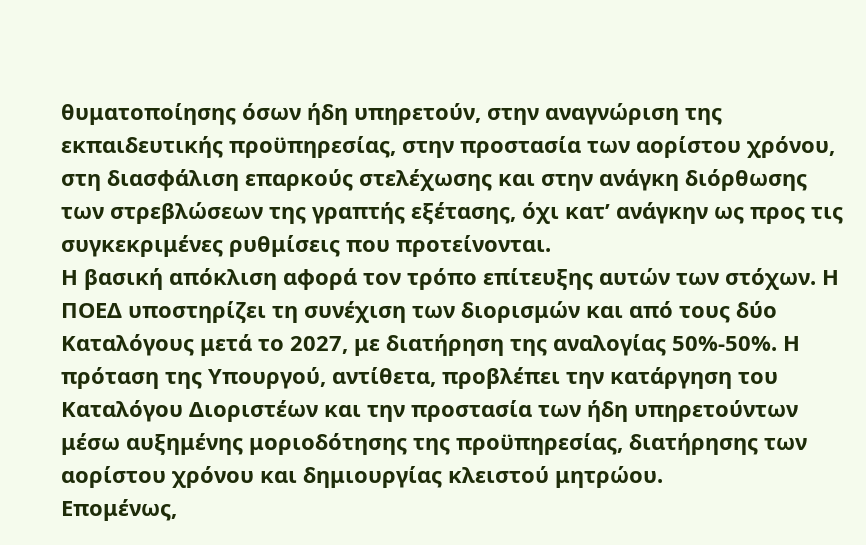θυματοποίησης όσων ήδη υπηρετούν, στην αναγνώριση της εκπαιδευτικής προϋπηρεσίας, στην προστασία των αορίστου χρόνου, στη διασφάλιση επαρκούς στελέχωσης και στην ανάγκη διόρθωσης των στρεβλώσεων της γραπτής εξέτασης, όχι κατ’ ανάγκην ως προς τις συγκεκριμένες ρυθμίσεις που προτείνονται.
Η βασική απόκλιση αφορά τον τρόπο επίτευξης αυτών των στόχων. Η ΠΟΕΔ υποστηρίζει τη συνέχιση των διορισμών και από τους δύο Καταλόγους μετά το 2027, με διατήρηση της αναλογίας 50%-50%. Η πρόταση της Υπουργού, αντίθετα, προβλέπει την κατάργηση του Καταλόγου Διοριστέων και την προστασία των ήδη υπηρετούντων μέσω αυξημένης μοριοδότησης της προϋπηρεσίας, διατήρησης των αορίστου χρόνου και δημιουργίας κλειστού μητρώου.
Επομένως,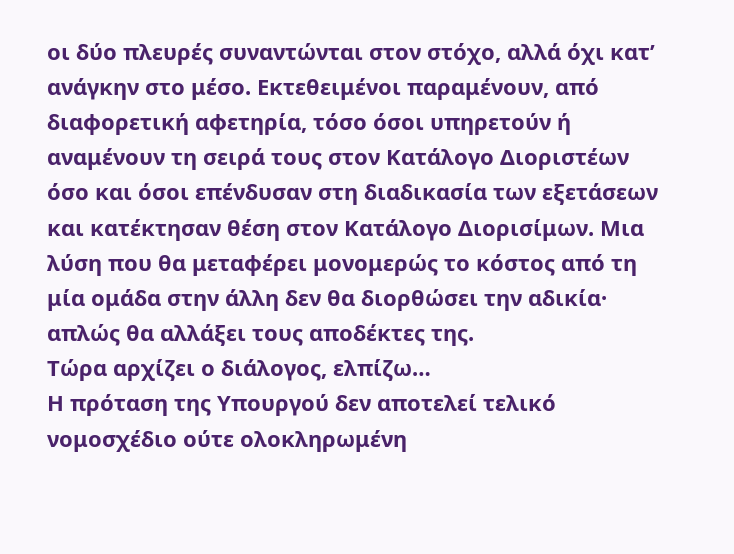οι δύο πλευρές συναντώνται στον στόχο, αλλά όχι κατ’ ανάγκην στο μέσο. Εκτεθειμένοι παραμένουν, από διαφορετική αφετηρία, τόσο όσοι υπηρετούν ή αναμένουν τη σειρά τους στον Κατάλογο Διοριστέων όσο και όσοι επένδυσαν στη διαδικασία των εξετάσεων και κατέκτησαν θέση στον Κατάλογο Διορισίμων. Μια λύση που θα μεταφέρει μονομερώς το κόστος από τη μία ομάδα στην άλλη δεν θα διορθώσει την αδικία· απλώς θα αλλάξει τους αποδέκτες της.
Τώρα αρχίζει ο διάλογος, ελπίζω…
Η πρόταση της Υπουργού δεν αποτελεί τελικό νομοσχέδιο ούτε ολοκληρωμένη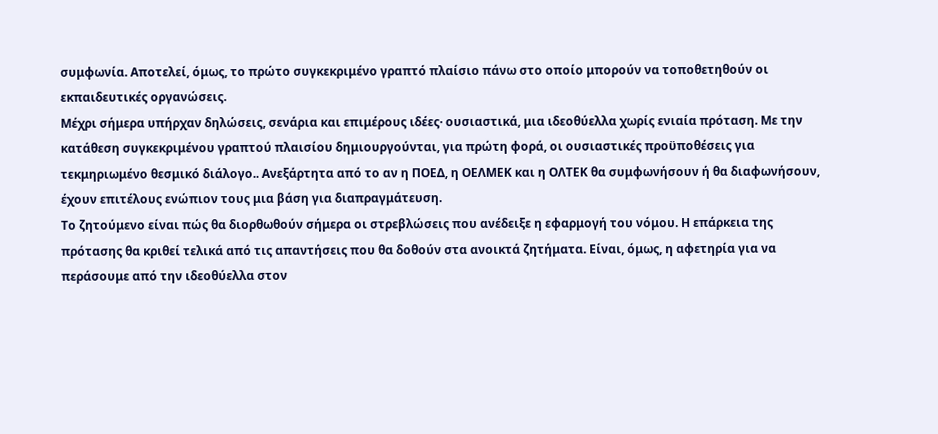συμφωνία. Αποτελεί, όμως, το πρώτο συγκεκριμένο γραπτό πλαίσιο πάνω στο οποίο μπορούν να τοποθετηθούν οι εκπαιδευτικές οργανώσεις.
Μέχρι σήμερα υπήρχαν δηλώσεις, σενάρια και επιμέρους ιδέες· ουσιαστικά, μια ιδεοθύελλα χωρίς ενιαία πρόταση. Με την κατάθεση συγκεκριμένου γραπτού πλαισίου δημιουργούνται, για πρώτη φορά, οι ουσιαστικές προϋποθέσεις για τεκμηριωμένο θεσμικό διάλογο.. Ανεξάρτητα από το αν η ΠΟΕΔ, η ΟΕΛΜΕΚ και η ΟΛΤΕΚ θα συμφωνήσουν ή θα διαφωνήσουν, έχουν επιτέλους ενώπιον τους μια βάση για διαπραγμάτευση.
Το ζητούμενο είναι πώς θα διορθωθούν σήμερα οι στρεβλώσεις που ανέδειξε η εφαρμογή του νόμου. Η επάρκεια της πρότασης θα κριθεί τελικά από τις απαντήσεις που θα δοθούν στα ανοικτά ζητήματα. Είναι, όμως, η αφετηρία για να περάσουμε από την ιδεοθύελλα στον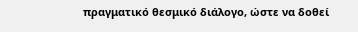πραγματικό θεσμικό διάλογο, ώστε να δοθεί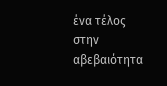ένα τέλος στην αβεβαιότητα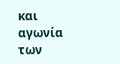και αγωνία των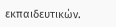εκπαιδευτικών.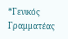*Γενικός Γραμματέας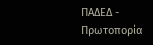ΠΑΔΕΔ - Πρωτοπορία